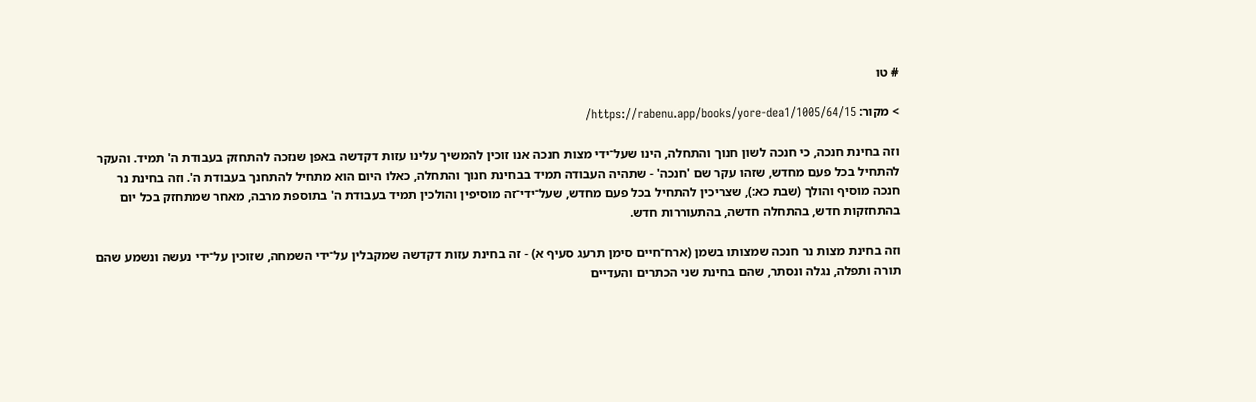# טו

> מקור: https://rabenu.app/books/yore-dea1/1005/64/15/

וזה בחינת חנכה, כי חנכה לשון חנוך והתחלה, הינו שעל־ידי מצות חנכה אנו זוכין להמשיך עלינו עזות דקדשה באפן שנזכה להתחזק בעבודת ה' תמיד. והעקר להתחיל בכל פעם מחדש, שזהו עקר שם 'חנכה' - שתהיה העבודה תמיד בבחינת חנוך והתחלה, כאלו היום הוא מתחיל להתחנך בעבודת ה'. וזה בחינת נר חנכה מוסיף והולך (שבת כא:), שצריכין להתחיל בכל פעם מחדש, שעל־ידי־זה מוסיפין והולכין תמיד בעבודת ה' בתוספת מרבה, מאחר שמתחזק בכל יום בהתחזקות חדש, בהתחלה חדשה, בהתעוררות חדש.

וזה בחינת מצות נר חנכה שמצותו בשמן (ארח־חיים סימן תרעג סעיף א) - זה בחינת עזות דקדשה שמקבלין על־ידי השמחה, שזוכין על־ידי נעשה ונשמע שהם תורה ותפלה, נגלה ונסתר, שהם בחינת שני הכתרים והעדיים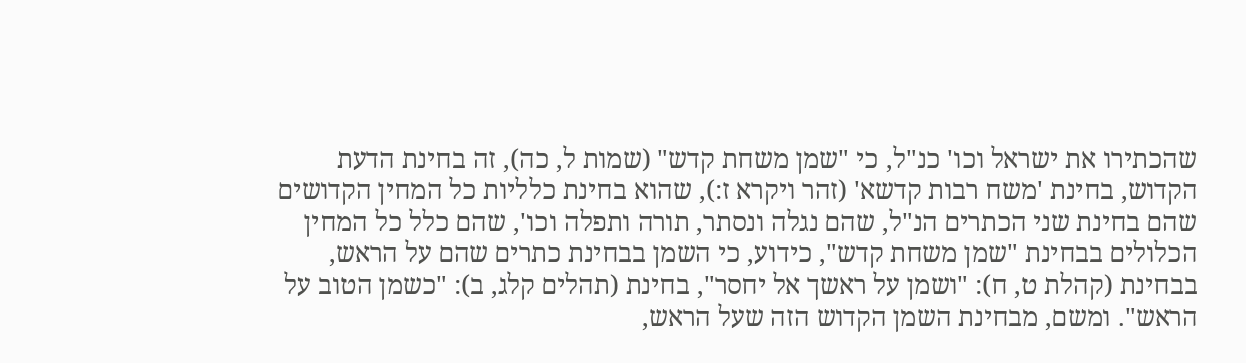שהכתירו את ישראל וכו' כנ"ל, כי "שמן משחת קדש" (שמות ל, כה), זה בחינת הדעת הקדוש, בחינת 'משח רבות קדשא' (זהר ויקרא ז:), שהוא בחינת כלליות כל המחין הקדושים שהם בחינת שני הכתרים הנ"ל, שהם נגלה ונסתר, תורה ותפלה וכו', שהם כלל כל המחין הכלולים בבחינת "שמן משחת קדש", כידוע, כי השמן בבחינת כתרים שהם על הראש, בבחינת (קהלת ט, ח): "ושמן על ראשך אל יחסר", בחינת (תהלים קלג, ב): "כשמן הטוב על הראש". ומשם, מבחינת השמן הקדוש הזה שעל הראש,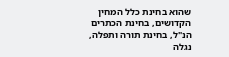שהוא בחינת כלל המחין הקדושים, בחינת הכתרים הנ"ל, בחינת תורה ותפלה, נגלה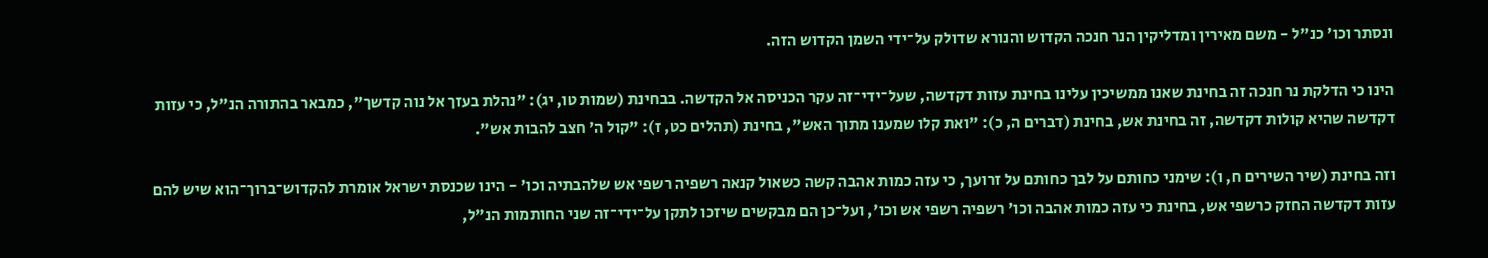ונסתר וכו' כנ"ל - משם מאירין ומדליקין הנר חנכה הקדוש והנורא שדולק על־ידי השמן הקדוש הזה.

הינו כי הדלקת נר חנכה זה בחינת שאנו ממשיכין עלינו בחינת עזות דקדשה, שעל־ידי־זה עקר הכניסה אל הקדשה. בבחינת (שמות טו, יג): "נהלת בעזך אל נוה קדשך", כמבאר בהתורה הנ"ל, כי עזות דקדשה שהיא קולות דקדשה, זה בחינת אש, בחינת (דברים ה, כ): "ואת קלו שמענו מתוך האש", בחינת (תהלים כט, ז): "קול ה' חצב להבות אש".

וזה בחינת (שיר השירים ח, ו): שימני כחותם על לבך כחותם על זרועך, כי עזה כמות אהבה קשה כשאול קנאה רשפיה רשפי אש שלהבתיה וכו' - הינו שכנסת ישראל אומרת להקדוש־ברוך־הוא שיש להם עזות דקדשה החזק כרשפי אש, בחינת כי עזה כמות אהבה וכו' רשפיה רשפי אש וכו', ועל־כן הם מבקשים שיזכו לתקן על־ידי־זה שני החותמות הנ"ל,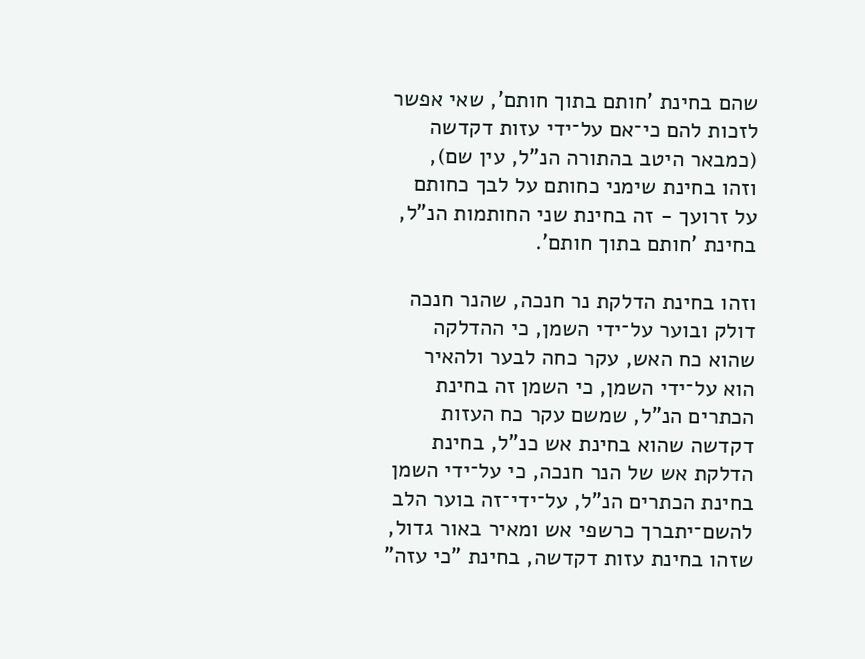שהם בחינת 'חותם בתוך חותם', שאי אפשר לזכות להם כי־אם על־ידי עזות דקדשה (כמבאר היטב בהתורה הנ"ל, עין שם), וזהו בחינת שימני כחותם על לבך כחותם על זרועך - זה בחינת שני החותמות הנ"ל, בחינת 'חותם בתוך חותם'.

וזהו בחינת הדלקת נר חנכה, שהנר חנכה דולק ובוער על־ידי השמן, כי ההדלקה שהוא כח האש, עקר כחה לבער ולהאיר הוא על־ידי השמן, כי השמן זה בחינת הכתרים הנ"ל, שמשם עקר כח העזות דקדשה שהוא בחינת אש כנ"ל, בחינת הדלקת אש של הנר חנכה, כי על־ידי השמן בחינת הכתרים הנ"ל, על־ידי־זה בוער הלב להשם־יתברך כרשפי אש ומאיר באור גדול, שזהו בחינת עזות דקדשה, בחינת "כי עזה"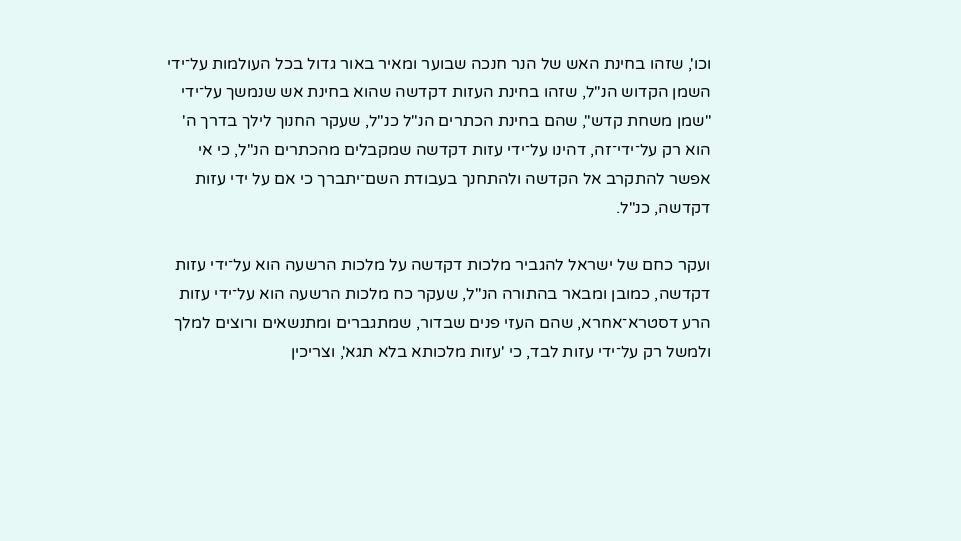וכו', שזהו בחינת האש של הנר חנכה שבוער ומאיר באור גדול בכל העולמות על־ידי השמן הקדוש הנ"ל, שזהו בחינת העזות דקדשה שהוא בחינת אש שנמשך על־ידי "שמן משחת קדש", שהם בחינת הכתרים הנ"ל כנ"ל, שעקר החנוך לילך בדרך ה' הוא רק על־ידי־זה, דהינו על־ידי עזות דקדשה שמקבלים מהכתרים הנ"ל, כי אי אפשר להתקרב אל הקדשה ולהתחנך בעבודת השם־יתברך כי אם על ידי עזות דקדשה, כנ"ל.

ועקר כחם של ישראל להגביר מלכות דקדשה על מלכות הרשעה הוא על־ידי עזות דקדשה, כמובן ומבאר בהתורה הנ"ל, שעקר כח מלכות הרשעה הוא על־ידי עזות הרע דסטרא־אחרא, שהם העזי פנים שבדור, שמתגברים ומתנשאים ורוצים למלך ולמשל רק על־ידי עזות לבד, כי 'עזות מלכותא בלא תגא', וצריכין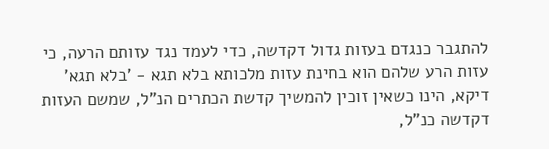להתגבר כנגדם בעזות גדול דקדשה, כדי לעמד נגד עזותם הרעה, כי עזות הרע שלהם הוא בחינת עזות מלכותא בלא תגא - 'בלא תגא' דיקא, הינו כשאין זוכין להמשיך קדשת הכתרים הנ"ל, שמשם העזות דקדשה כנ"ל,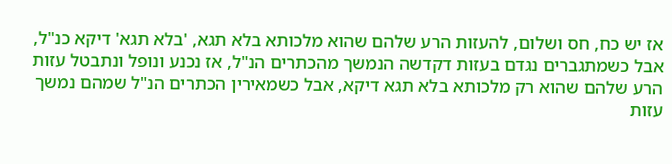אז יש כח, חס ושלום, להעזות הרע שלהם שהוא מלכותא בלא תגא, 'בלא תגא' דיקא כנ"ל, אבל כשמתגברים נגדם בעזות דקדשה הנמשך מהכתרים הנ"ל, אז נכנע ונופל ונתבטל עזות הרע שלהם שהוא רק מלכותא בלא תגא דיקא, אבל כשמאירין הכתרים הנ"ל שמהם נמשך עזות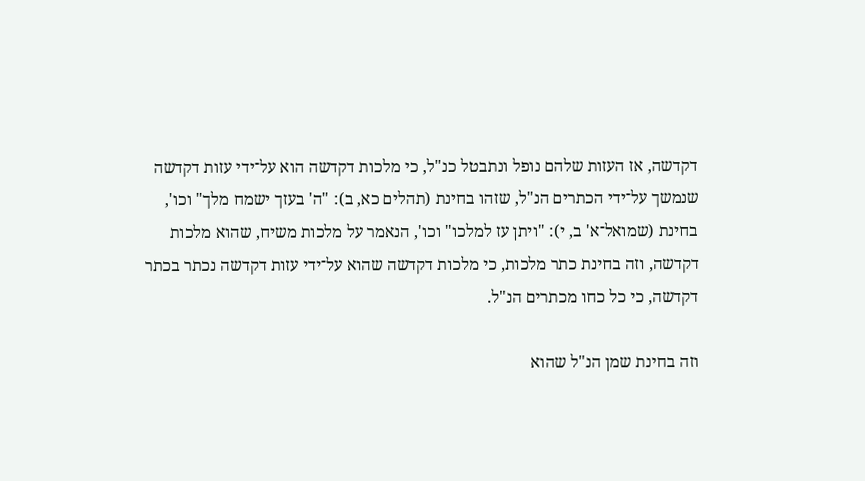דקדשה, אז העזות שלהם נופל ונתבטל כנ"ל, כי מלכות דקדשה הוא על־ידי עזות דקדשה שנמשך על־ידי הכתרים הנ"ל, שזהו בחינת (תהלים כא, ב): "ה' בעזך ישמח מלך" וכו', בחינת (שמואל־א' ב, י): "ויתן עז למלכו" וכו', הנאמר על מלכות משיח, שהוא מלכות דקדשה, וזה בחינת כתר מלכות, כי מלכות דקדשה שהוא על־ידי עזות דקדשה נכתר בכתר דקדשה, כי כל כחו מכתרים הנ"ל.

וזה בחינת שמן הנ"ל שהוא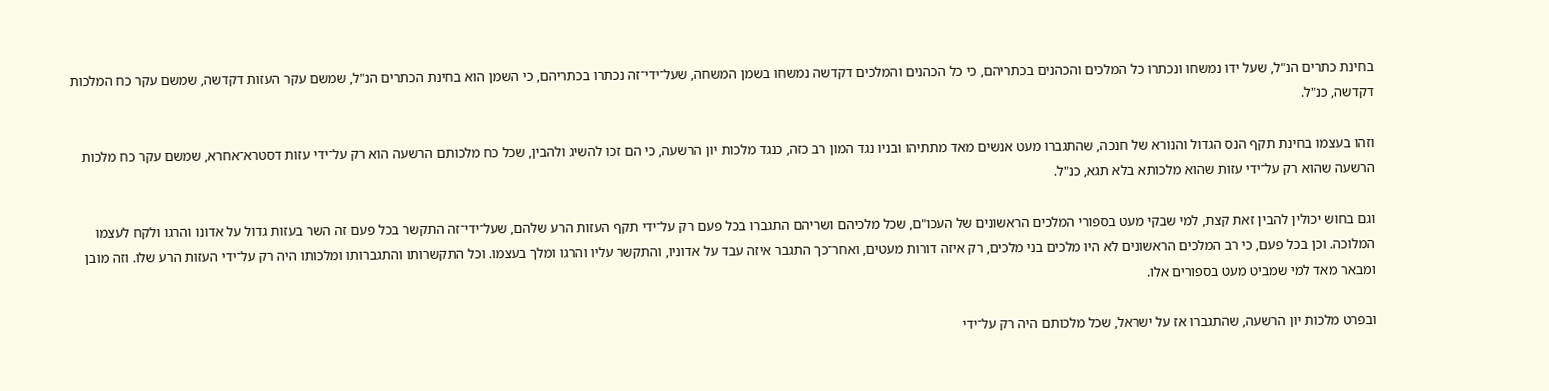בחינת כתרים הנ"ל, שעל ידו נמשחו ונכתרו כל המלכים והכהנים בכתריהם, כי כל הכהנים והמלכים דקדשה נמשחו בשמן המשחה, שעל־ידי־זה נכתרו בכתריהם, כי השמן הוא בחינת הכתרים הנ"ל, שמשם עקר העזות דקדשה, שמשם עקר כח המלכות דקדשה, כנ"ל.

וזהו בעצמו בחינת תקף הנס הגדול והנורא של חנכה, שהתגברו מעט אנשים מאד מתתיהו ובניו נגד המון רב כזה, כנגד מלכות יון הרשעה, כי הם זכו להשיג ולהבין, שכל כח מלכותם הרשעה הוא רק על־ידי עזות דסטרא־אחרא, שמשם עקר כח מלכות הרשעה שהוא רק על־ידי עזות שהוא מלכותא בלא תגא, כנ"ל.

וגם בחוש יכולין להבין זאת קצת, למי שבקי מעט בספורי המלכים הראשונים של העכו"ם, שכל מלכיהם ושריהם התגברו בכל פעם רק על־ידי תקף העזות הרע שלהם, שעל־ידי־זה התקשר בכל פעם זה השר בעזות גדול על אדונו והרגו ולקח לעצמו המלוכה. וכן בכל פעם, כי רב המלכים הראשונים לא היו מלכים בני מלכים, רק איזה דורות מעטים, ואחר־כך התגבר איזה עבד על אדוניו, והתקשר עליו והרגו ומלך בעצמו. וכל התקשרותו והתגברותו ומלכותו היה רק על־ידי העזות הרע שלו. וזה מובן ומבאר מאד למי שמביט מעט בספורים אלו.

ובפרט מלכות יון הרשעה, שהתגברו אז על ישראל, שכל מלכותם היה רק על־ידי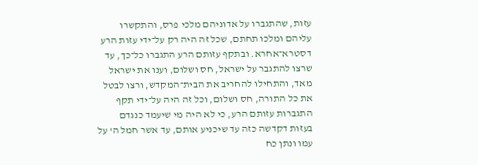עזות, שהתגברו על אדוניהם מלכי פרס, והתקשרו עליהם ומלכו תחתם, שכל זה היה רק על־ידי עזות הרע דסטרא־אחרא. ובתקף עזותם הרע התגברו כל־כך, עד שרצו להתגבר על ישראל, חס ושלום, וענו את ישראל מאד, והתחילו להחריב את הבית־המקדש, ורצו לבטל את כל התורה, חס ושלום, וכל זה היה על־ידי תקף התגברות עזותם הרע, כי לא היה מי שיעמד כנגדם בעזות דקדשה כזה עד שיכניע אותם, עד אשר חמל ה' על עמו ונתן כח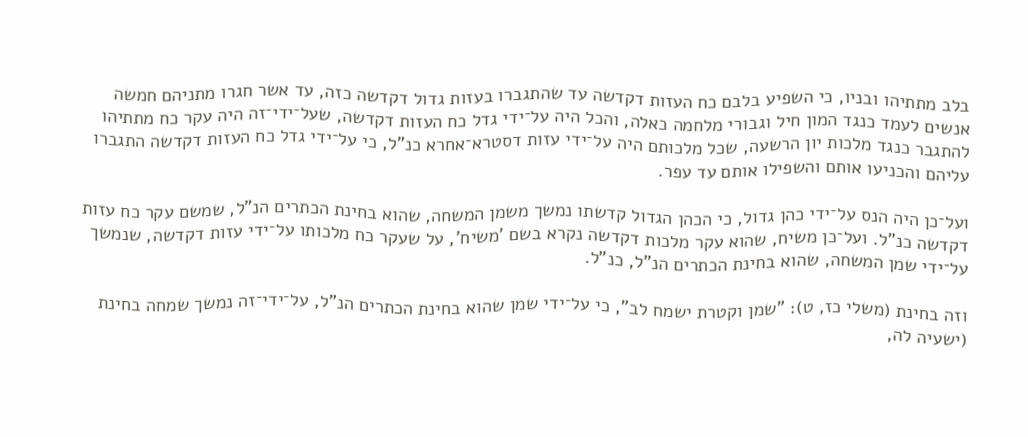בלב מתתיהו ובניו, כי השפיע בלבם כח העזות דקדשה עד שהתגברו בעזות גדול דקדשה כזה, עד אשר חגרו מתניהם חמשה אנשים לעמד כנגד המון חיל וגבורי מלחמה כאלה, והכל היה על־ידי גדל כח העזות דקדשה, שעל־ידי־זה היה עקר כח מתתיהו להתגבר כנגד מלכות יון הרשעה, שכל מלכותם היה על־ידי עזות דסטרא־אחרא כנ"ל, כי על־ידי גדל כח העזות דקדשה התגברו עליהם והכניעו אותם והשפילו אותם עד עפר.

ועל־כן היה הנס על־ידי כהן גדול, כי הכהן הגדול קדשתו נמשך משמן המשחה, שהוא בחינת הכתרים הנ"ל, שמשם עקר כח עזות דקדשה כנ"ל. ועל־כן משיח, שהוא עקר מלכות דקדשה נקרא בשם 'משיח', על שעקר כח מלכותו על־ידי עזות דקדשה, שנמשך על־ידי שמן המשחה, שהוא בחינת הכתרים הנ"ל, כנ"ל.

וזה בחינת (משלי כז, ט): "שמן וקטרת ישמח לב", כי על־ידי שמן שהוא בחינת הכתרים הנ"ל, על־ידי־זה נמשך שמחה בחינת (ישעיה לה,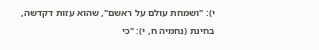י): "ושמחת עולם על ראשם", שהוא עזות דקדשה, בחינת (נחמיה ח, י): "כי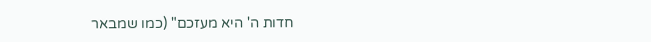חדות ה' היא מעזכם" (כמו שמבאר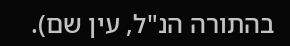בהתורה הנ"ל, עין שם).